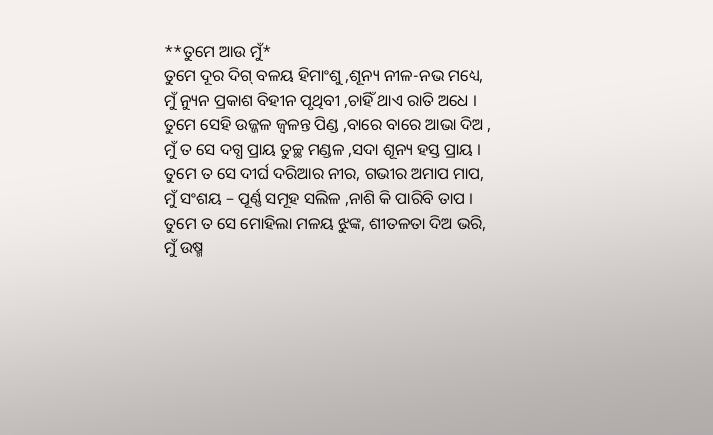**ତୁମେ ଆଉ ମୁଁ*
ତୁମେ ଦୂର ଦିଗ୍ ବଳୟ ହିମାଂଶୁ ,ଶୂନ୍ୟ ନୀଳ-ନଭ ମଧ୍ୟେ,
ମୁଁ ନ୍ୟୁନ ପ୍ରକାଶ ବିହୀନ ପୃଥିବୀ ,ଚାହିଁ ଥାଏ ରାତି ଅଧେ ।
ତୁମେ ସେହି ଉଜ୍ଜଳ ଜ୍ୱଳନ୍ତ ପିଣ୍ଡ ,ବାରେ ବାରେ ଆଭା ଦିଅ ,
ମୁଁ ତ ସେ ଦଗ୍ଧ ପ୍ରାୟ ତୁଚ୍ଛ ମଣ୍ଡଳ ,ସଦା ଶୂନ୍ୟ ହସ୍ତ ପ୍ରାୟ ।
ତୁମେ ତ ସେ ଦୀର୍ଘ ଦରିଆର ନୀର, ଗଭୀର ଅମାପ ମାପ,
ମୁଁ ସଂଶୟ – ପୂର୍ଣ୍ଣ ସମୂହ ସଲିଳ ,ନାଶି କି ପାରିବି ତାପ ।
ତୁମେ ତ ସେ ମୋହିଲା ମଳୟ ଝୁଙ୍କ, ଶୀତଳତା ଦିଅ ଭରି,
ମୁଁ ଉଷ୍ମ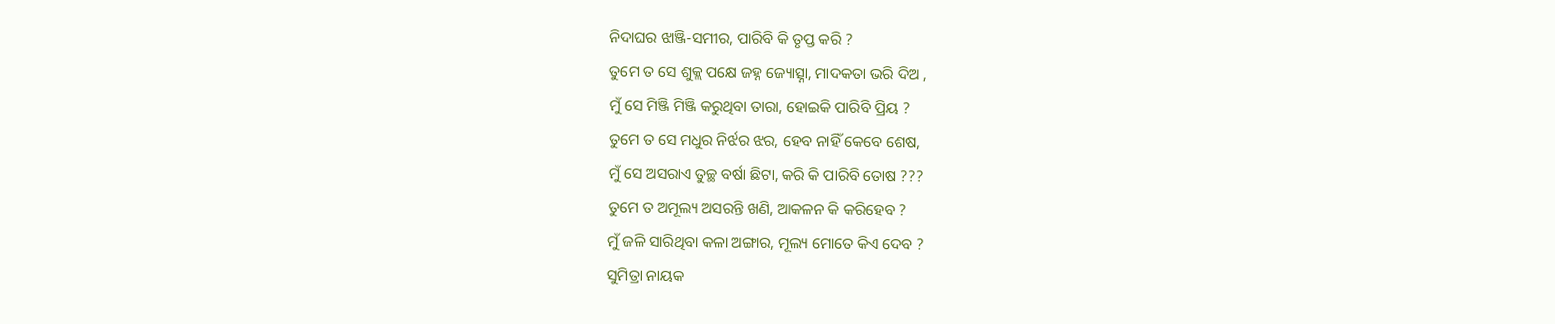ନିଦାଘର ଝାଞ୍ଜି-ସମୀର, ପାରିବି କି ତୃପ୍ତ କରି ?
ତୁମେ ତ ସେ ଶୁକ୍ଲ ପକ୍ଷେ ଜହ୍ନ ଜ୍ୟୋତ୍ସ୍ନା, ମାଦକତା ଭରି ଦିଅ ,
ମୁଁ ସେ ମିଞ୍ଜି ମିଞ୍ଜି କରୁଥିବା ତାରା, ହୋଇକି ପାରିବି ପ୍ରିୟ ?
ତୁମେ ତ ସେ ମଧୁର ନିର୍ଝର ଝର, ହେବ ନାହିଁ କେବେ ଶେଷ,
ମୁଁ ସେ ଅସରାଏ ତୁଚ୍ଛ ବର୍ଷା ଛିଟା, କରି କି ପାରିବି ତୋଷ ???
ତୁମେ ତ ଅମୂଲ୍ୟ ଅସରନ୍ତି ଖଣି, ଆକଳନ କି କରିହେବ ?
ମୁଁ ଜଳି ସାରିଥିବା କଳା ଅଙ୍ଗାର, ମୂଲ୍ୟ ମୋତେ କିଏ ଦେବ ?
ସୁମିତ୍ରା ନାୟକ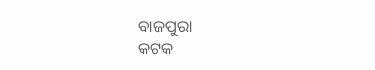ବାଜପୁରା
କଟକ